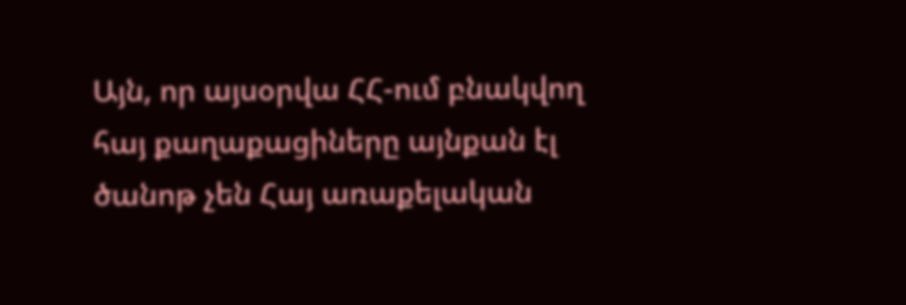Այն, որ այսօրվա ՀՀ-ում բնակվող հայ քաղաքացիները այնքան էլ ծանոթ չեն Հայ առաքելական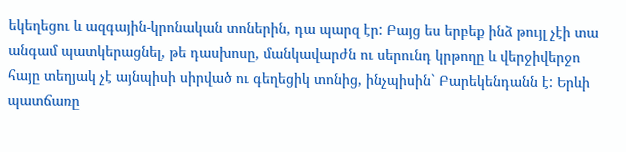եկեղեցու և ազգային-կրոնական տոներին, դա պարզ էր: Բայց ես երբեք ինձ թույլ չէի տա անգամ պատկերացնել, թե դասխոսը, մանկավարժն ու սերունդ կրթողը և վերջիվերջո հայը տեղյակ չէ այնպիսի սիրված ու գեղեցիկ տոնից, ինչպիսին` Բարեկենդանն է: Երևի պատճառը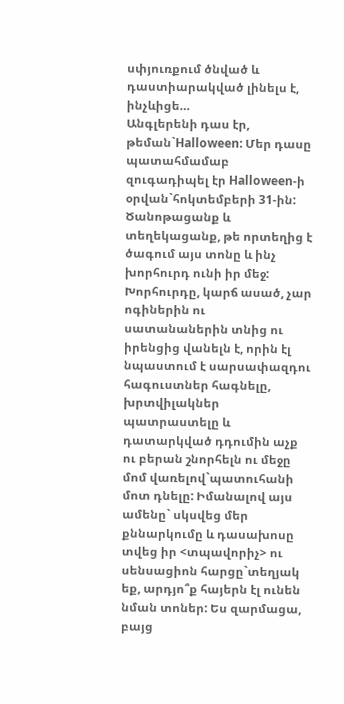սփյուռքում ծնված և դաստիարակված լինելս է, ինչևիցե…
Անգլերենի դաս էր, թեման`Halloween: Մեր դասը պատահմամաբ զուգադիպել էր Halloween-ի օրվան`հոկտեմբերի 31-ին: Ծանոթացանք և տեղեկացանք, թե որտեղից է ծագում այս տոնը և ինչ խորհուրդ ունի իր մեջ: Խորհուրդը, կարճ ասած, չար ոգիներին ու սատանաներին տնից ու իրենցից վանելն է, որին էլ նպաստում է սարսափազդու հագուստներ հագնելը, խրտվիլակներ պատրաստելը և դատարկված դդումին աչք ու բերան շնորհելն ու մեջը մոմ վառելով`պատուհանի մոտ դնելը: Իմանալով այս ամենը` սկսվեց մեր քննարկումը և դասախոսը տվեց իր <տպավորիչ> ու սենսացիոն հարցը`տեղյակ եք, արդյո՞ք հայերն էլ ունեն նման տոներ: Ես զարմացա, բայց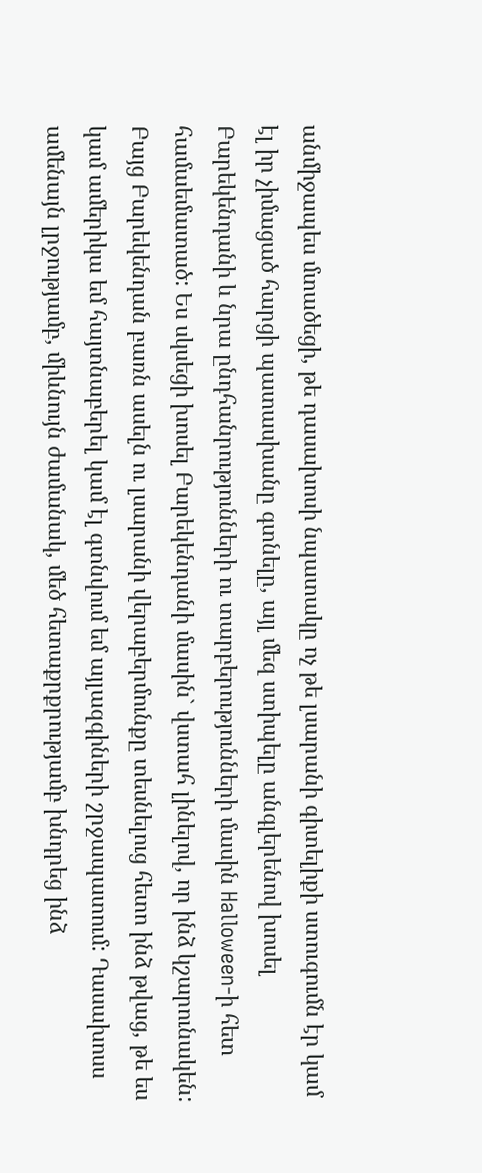անմիջապես մտածեցի, թե դասախոսի նպատակը ոչ թե լսարանի գիտելիքի ստուգումն էր կամ էլ իր չիմացած հարցի պատասխանը գտնելը, այլ մեզ ստիպելը անգլերենով խոսել Բարեկենդանի և նրա ընդհանրությունների ու տարբերությունների մասին Halloween-ի հետ համաեմատած: Ես սկսեցի խոսել Բարեկենդանի մասին` վստահ լինելով, որ ինձ կշարունակեն: Բայց Բարեկենդան բառն ասելն ու լսարանի վերաբերմունքը տեսնելուց հետո ինձ թվաց, թե ես կամ ամերիկա եմ հայտնաբերել կամ էլ գտնվում եմ այլազգիների շրջապատում: Դասախոսս ամենայն լրջությամբ, միևնույն ժամանակ, մեծ հետաքրքրությամբ խնդրեց ինձ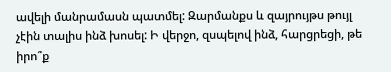ավելի մանրամասն պատմել: Զարմանքս և զայրույթս թույլ չէին տալիս ինձ խոսել: Ի վերջո, զսպելով ինձ, հարցրեցի, թե իրո՞ք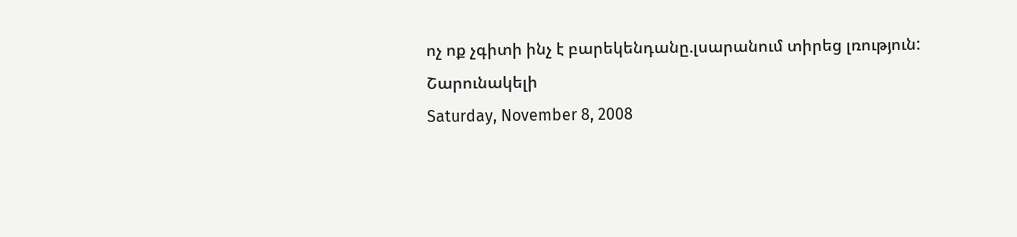ոչ ոք չգիտի ինչ է բարեկենդանը.լսարանում տիրեց լռություն:
Շարունակելի
Saturday, November 8, 2008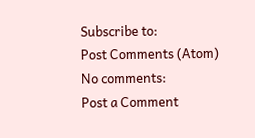Subscribe to:
Post Comments (Atom)
No comments:
Post a Comment